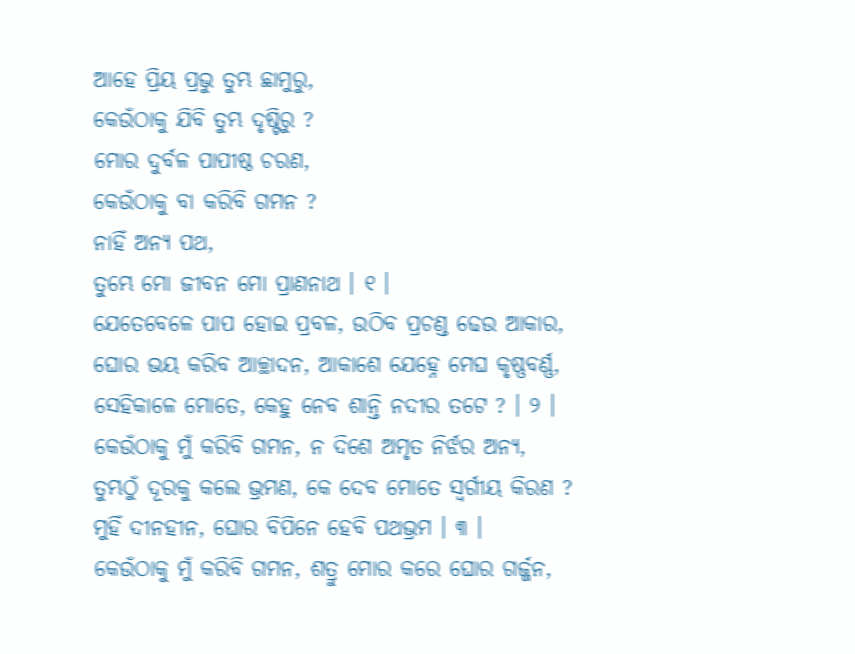ଆହେ ପ୍ରିୟ ପ୍ରଭୁ ତୁମ୍ଭ ଛାମୁରୁ,
କେଉଁଠାକୁ ଯିବି ତୁମ୍ଭ ଦୃଷ୍ଟିରୁ ?
ମୋର ଦୁର୍ବଳ ପାପୀଷ୍ଠ ଚରଣ,
କେଉଁଠାକୁ ବା କରିବି ଗମନ ?
ନାହିଁ ଅନ୍ୟ ପଥ,
ତୁମ୍ଭେ ମୋ ଜୀବନ ମୋ ପ୍ରାଣନାଥ । ୧ ।
ଯେତେବେଳେ ପାପ ହୋଇ ପ୍ରବଳ, ଉଠିବ ପ୍ରଚଣ୍ଡ ଢେଉ ଆକାର,
ଘୋର ଭୟ କରିବ ଆଚ୍ଛାଦନ, ଆକାଶେ ଯେହ୍ନେ ମେଘ କୃଷ୍ଣବର୍ଣ୍ଣ,
ସେହିକାଳେ ମୋତେ, କେହୁ ନେବ ଶାନ୍ତି ନଦୀର ତଟେ ? । ୨ ।
କେଉଁଠାକୁ ମୁଁ କରିବି ଗମନ, ନ ଦିଶେ ଅମୃତ ନିର୍ଝର ଅନ୍ୟ,
ତୁମ୍ଭଠୁଁ ଦୂରକୁ କଲେ ଭ୍ରମଣ, କେ ଦେବ ମୋତେ ସ୍ୱର୍ଗୀୟ କିରଣ ?
ମୁହିଁ ଦୀନହୀନ, ଘୋର ବିପିନେ ହେବି ପଥଭ୍ରମ । ୩ ।
କେଉଁଠାକୁ ମୁଁ କରିବି ଗମନ, ଶତ୍ରୁ ମୋର କରେ ଘୋର ଗର୍ଜ୍ଜନ,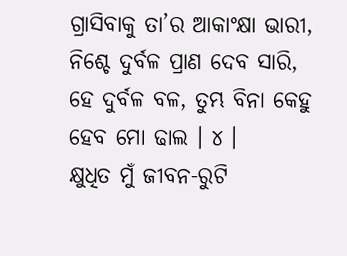ଗ୍ରାସିବାକୁ ତା’ର ଆକାଂକ୍ଷା ଭାରୀ, ନିଶ୍ଚେ ଦୁର୍ବଳ ପ୍ରାଣ ଦେବ ସାରି,
ହେ ଦୁର୍ବଳ ବଳ, ତୁମ୍ଭ ବିନା କେହୁ ହେବ ମୋ ଢାଲ । ୪ ।
କ୍ଷୁଧିତ ମୁଁ ଜୀବନ-ରୁଟି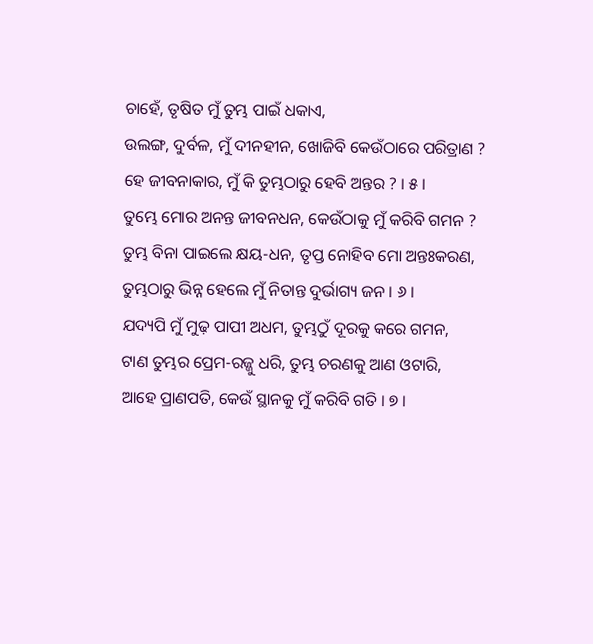ଚାହେଁ, ତୃଷିତ ମୁଁ ତୁମ୍ଭ ପାଇଁ ଧକାଏ,
ଉଲଙ୍ଗ, ଦୁର୍ବଳ, ମୁଁ ଦୀନହୀନ, ଖୋଜିବି କେଉଁଠାରେ ପରିତ୍ରାଣ ?
ହେ ଜୀବନାକାର, ମୁଁ କି ତୁମ୍ଭଠାରୁ ହେବି ଅନ୍ତର ? । ୫ ।
ତୁମ୍ଭେ ମୋର ଅନନ୍ତ ଜୀବନଧନ, କେଉଁଠାକୁ ମୁଁ କରିବି ଗମନ ?
ତୁମ୍ଭ ବିନା ପାଇଲେ କ୍ଷୟ-ଧନ, ତୃପ୍ତ ନୋହିବ ମୋ ଅନ୍ତଃକରଣ,
ତୁମ୍ଭଠାରୁ ଭିନ୍ନ ହେଲେ ମୁଁ ନିତାନ୍ତ ଦୁର୍ଭାଗ୍ୟ ଜନ । ୬ ।
ଯଦ୍ୟପି ମୁଁ ମୁଢ଼ ପାପୀ ଅଧମ, ତୁମ୍ଭଠୁଁ ଦୂରକୁ କରେ ଗମନ,
ଟାଣ ତୁମ୍ଭର ପ୍ରେମ-ରଜ୍ଜୁ ଧରି, ତୁମ୍ଭ ଚରଣକୁ ଆଣ ଓଟାରି,
ଆହେ ପ୍ରାଣପତି, କେଉଁ ସ୍ଥାନକୁ ମୁଁ କରିବି ଗତି । ୭ ।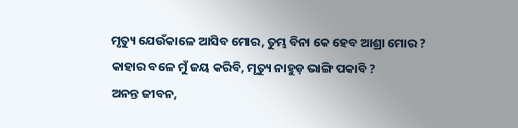ମୃତ୍ୟୁ ଯେଉଁକାଳେ ଆସିବ ମୋର, ତୁମ୍ଭ ବିନା କେ ହେବ ଆଶ୍ରା ମୋର ?
କାହାର ବଳେ ମୁଁ ଜୟ କରିବି, ମୃତ୍ୟୁ ନାହୁଡ଼ ଭାଙ୍ଗି ପକାବି ?
ଅନନ୍ତ ଜୀବନ,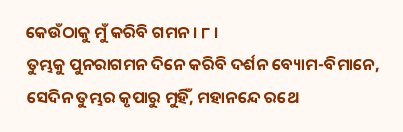କେଉଁଠାକୁ ମୁଁ କରିବି ଗମନ । ୮ ।
ତୁମ୍ଭକୁ ପୁନରାଗମନ ଦିନେ କରିବି ଦର୍ଶନ ବ୍ୟୋମ-ବିମାନେ,
ସେଦିନ ତୁମ୍ଭର କୃପାରୁ ମୁହିଁ, ମହାନନ୍ଦେ ରଥେ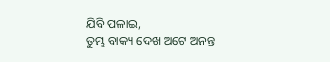ଯିବି ପଳାଇ,
ତୁମ୍ଭ ବାକ୍ୟ ଦେଖ ଅଟେ ଅନନ୍ତ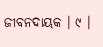ଜୀବନଦାୟକ । ୯ ।